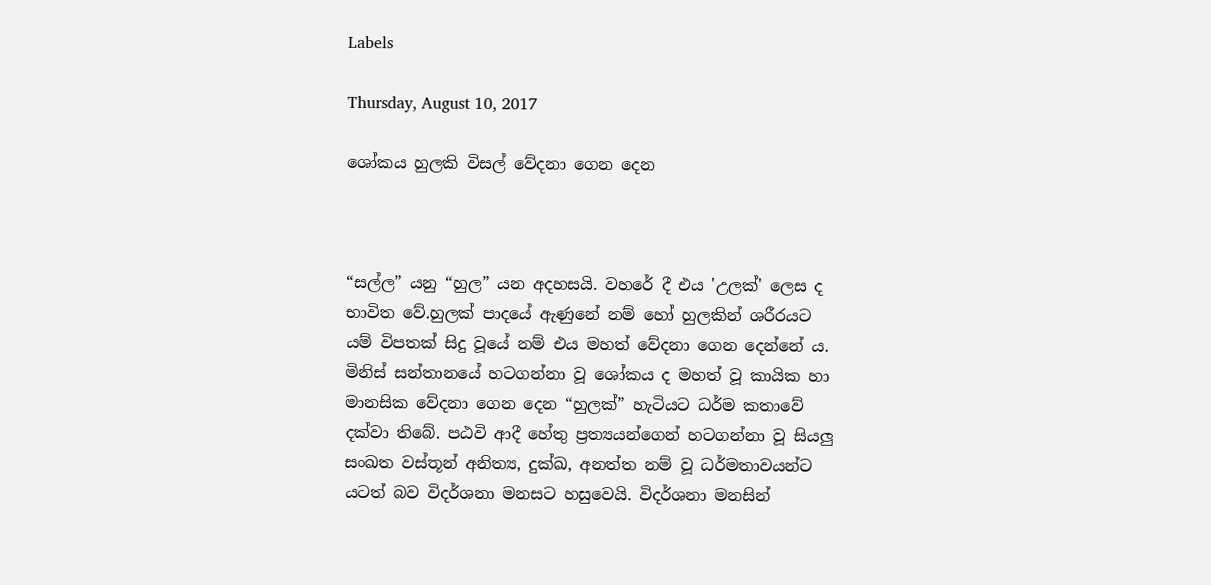Labels

Thursday, August 10, 2017

ශෝකය හුලකි විසල් වේදනා ගෙන දෙන



“සල්ල” යනු “හුල” යන අදහසයි. වහරේ දී එය 'උලක්' ලෙස ද භාවිත වේ.හුලක් පාදයේ ඇණුනේ නම් හෝ හුලකින් ශරීරයට යම් විපතක් සිදු වූයේ නම් එය මහත් වේදනා ගෙන දෙන්නේ ය.
මිනිස් සන්තානයේ හටගන්නා වූ ශෝකය ද මහත් වූ කායික හා මානසික වේදනා ගෙන දෙන “හුලක්” හැටියට ධර්ම කතාවේ දක්වා තිබේ. පඨවි ආදී හේතු ප්‍රත්‍යයන්ගෙන් හටගන්නා වූ සියලු සංඛත වස්තූන් අනිත්‍ය, දුක්ඛ, අනත්ත නම් වූ ධර්මතාවයන්ට යටත් බව විදර්ශනා මනසට හසුවෙයි. විදර්ශනා මනසින්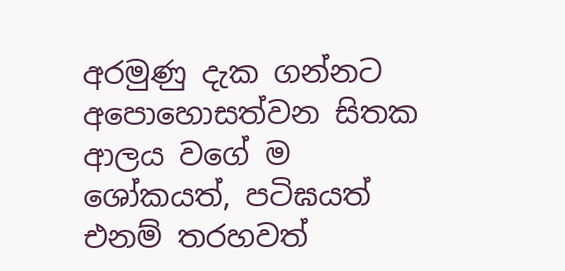අරමුණු දැක ගන්නට අපොහොසත්වන සිතක ආලය වගේ ම ශෝකයත්, පටිඝයත් එනම් තරහවත්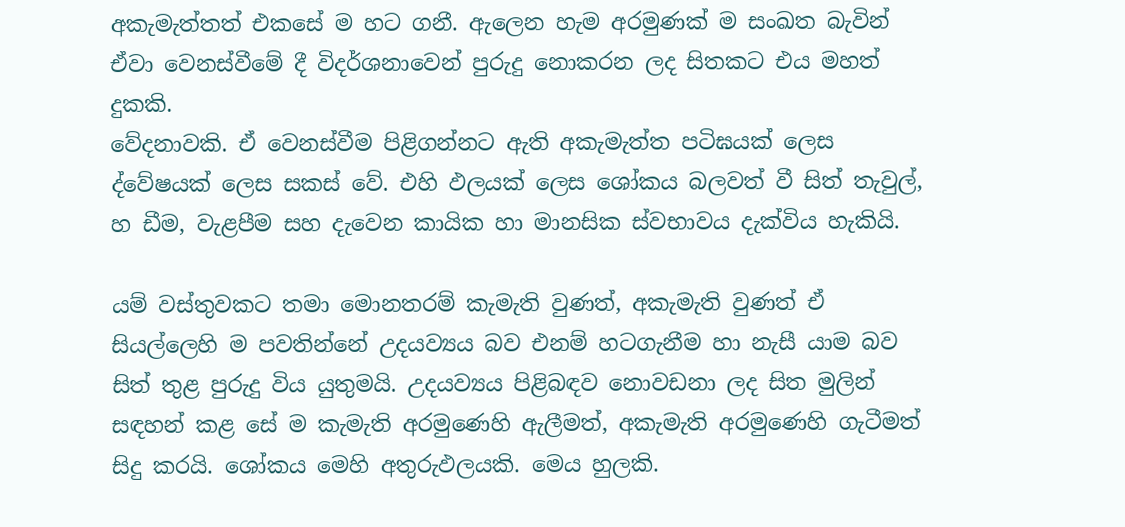අකැමැත්තත් එකසේ ම හට ගනී. ඇලෙන හැම අරමුණක් ම සංඛත බැවින් ඒවා වෙනස්වීමේ දී විදර්ශනාවෙන් පුරුදු නොකරන ලද සිතකට එය මහත් දුකකි.
වේදනාවකි. ඒ වෙනස්වීම පිළිගන්නට ඇති අකැමැත්ත පටිඝයක් ලෙස ද්වේෂයක් ලෙස සකස් වේ. එහි ඵලයක් ලෙස ශෝකය බලවත් වී සිත් තැවුල්, හ ඩීම, වැළපීම සහ දැවෙන කායික හා මානසික ස්වභාවය දැක්විය හැකියි.

යම් වස්තුවකට තමා මොනතරම් කැමැති වුණත්, අකැමැති වුණත් ඒ සියල්ලෙහි ම පවතින්නේ උදයව්‍යය බව එනම් හටගැනීම හා නැසී යාම බව සිත් තුළ පුරුදු විය යුතුමයි. උදයව්‍යය පිළිබඳව නොවඩනා ලද සිත මුලින් සඳහන් කළ සේ ම කැමැති අරමුණෙහි ඇලීමත්, අකැමැති අරමුණෙහි ගැටීමත් සිදු කරයි. ශෝකය මෙහි අතුරුඵලයකි. මෙය හුලකි.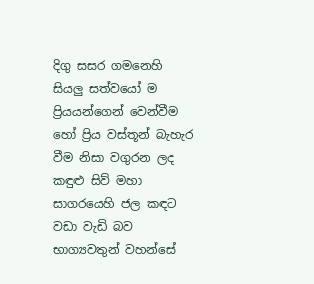දිගු සසර ගමනෙහි සියලු සත්වයෝ ම ප්‍රියයන්ගෙන් වෙන්වීම හෝ ප්‍රිය වස්තූන් බැහැර වීම නිසා වගුරන ලද කඳුළු සිව් මහා සාගරයෙහි ජල කඳට වඩා වැඩි බව භාග්‍යවතුන් වහන්සේ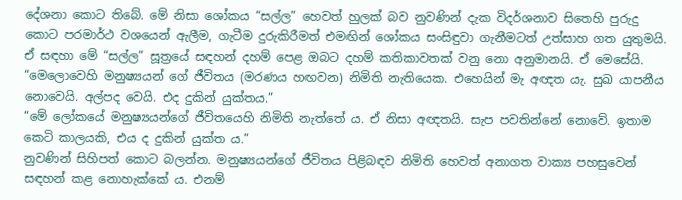දේශනා කොට තිබේ. මේ නිසා ශෝකය “සල්ල” හෙවත් හුලක් බව නුවණින් දැක විදර්ශනාව සිතෙහි පුරුදු කොට පරමාර්ථ වශයෙන් ඇලීම, ගැටීම දුරුකිරීමත් එමඟින් ශෝකය සංසිඳුවා ගැනීමටත් උත්සාහ ගත යුතුමයි. ඒ සඳහා මේ “සල්ල” සූත්‍රයේ සඳහන් දහම් පෙළ ඔබට දහම් කතිකාවතක් වනු නො අනුමානයි. ඒ මෙසේයි.
“මෙලොවෙහි මනුෂ්‍යයන් ගේ ජීවිතය (මරණය හඟවන) නිමිති නැතියෙක. එහෙයින් මැ අඥත යැ. සුඛ යාපනීය නොවෙයි. අල්පද වෙයි. එද දුකින් යුක්තය.”
“මේ ලෝකයේ මනුෂ්‍යයන්ගේ ජීවිතයෙහි නිමිති නැත්තේ ය. ඒ නිසා අඥතයි. සැප පවතින්නේ නොවේ. ඉතාම කෙටි කාලයකි, එය ද දුකින් යුක්ත ය.”
නුවණින් සිහිපත් කොට බලන්න. මනුෂ්‍යයන්ගේ ජීවිතය පිළිබඳව නිමිති හෙවත් අනාගත වාක්‍ය පහසුවෙන් සඳහන් කළ නොහැක්කේ ය. එනම්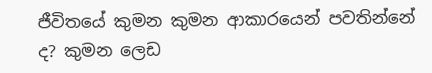ජීවිතයේ කුමන කුමන ආකාරයෙන් පවතින්නේ ද? කුමන ලෙඩ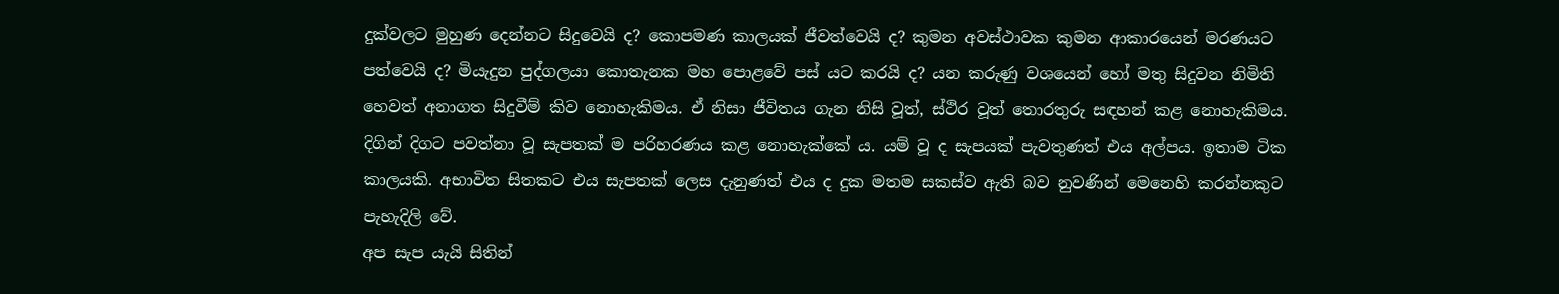දුක්වලට මුහුණ දෙන්නට සිදුවෙයි ද? කොපමණ කාලයක් ජීවත්වෙයි ද? කුමන අවස්ථාවක කුමන ආකාරයෙන් මරණයට පත්වෙයි ද? මියැදුන පුද්ගලයා කොතැනක මහ පොළවේ පස් යට කරයි ද? යන කරුණු වශයෙන් හෝ මතු සිදුවන නිමිති හෙවත් අනාගත සිදුවීම් කිව නොහැකිමය. ඒ නිසා ජීවිතය ගැන නිසි වූත්, ස්ථිර වූත් තොරතුරු සඳහන් කළ නොහැකිමය. දිගින් දිගට පවත්නා වූ සැපතක් ම පරිහරණය කළ නොහැක්කේ ය. යම් වූ ද සැපයක් පැවතුණත් එය අල්පය. ඉතාම ටික කාලයකි. අභාවිත සිතකට එය සැපතක් ලෙස දැනුණත් එය ද දුක මතම සකස්ව ඇති බව නුවණින් මෙනෙහි කරන්නකුට පැහැදිලි වේ.
අප සැප යැයි සිතින්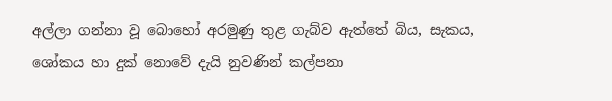අල්ලා ගන්නා වූ බොහෝ අරමුණු තුළ ගැබ්ව ඇත්තේ බිය, සැකය, ශෝකය හා දුක් නොවේ දැයි නුවණින් කල්පනා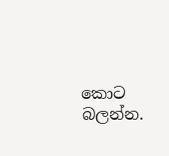කොට බලන්න.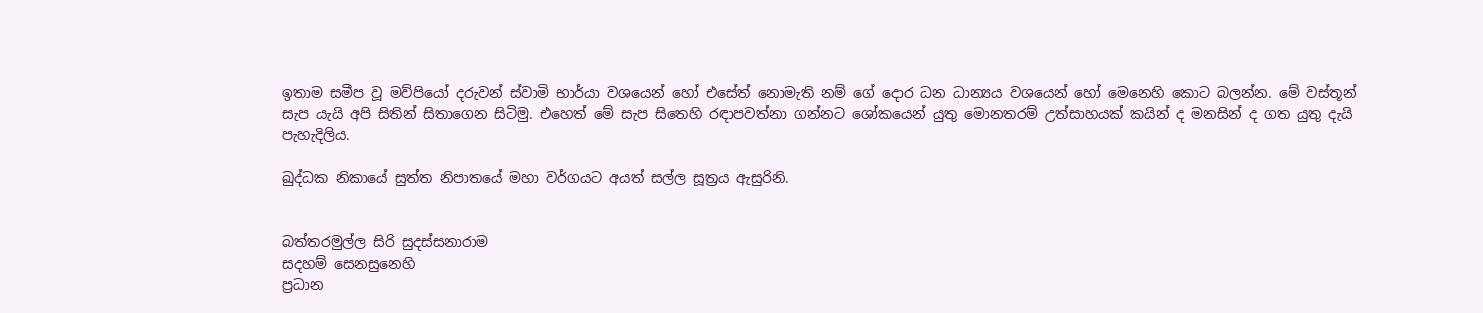ඉතාම සමීප වූ මව්පියෝ දරුවන් ස්වාමි භාර්යා වශයෙන් හෝ එසේත් නොමැති නම් ගේ දොර ධන ධාන්‍යය වශයෙන් හෝ මෙනෙහි කොට බලන්න. මේ වස්තූන් සැප යැයි අපි සිතින් සිතාගෙන සිටිමු. එහෙත් මේ සැප සිතෙහි රඳාපවත්නා ගන්නට ශෝකයෙන් යුතු මොනතරම් උත්සාහයක් කයින් ද මනසින් ද ගත යුතු දැයි පැහැදිලිය.

ඛුද්ධක නිකායේ සුත්ත නිපාතයේ මහා වර්ගයට අයත් සල්ල සූත්‍රය ඇසුරිනි.


බත්තරමුල්ල සිරි සුදස්සනාරාම
සදහම් සෙනසුනෙහි
ප්‍රධාන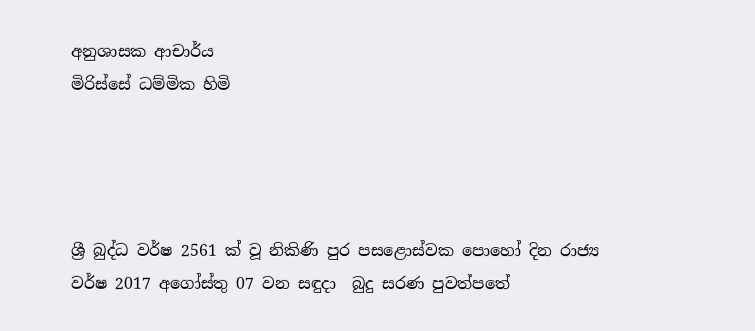අනුශාසක ආචාර්ය
මිරිස්සේ ධම්මික හිමි




ශ්‍රී බුද්ධ වර්ෂ 2561 ක් වූ නිකිණි පුර පසළොස්වක පොහෝ දින රාජ්‍ය වර්ෂ 2017 අගෝස්තු 07 වන සඳුදා  බුදු සරණ පුවත්පතේ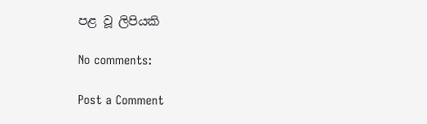පළ වූ ලිපියකි

No comments:

Post a Comment